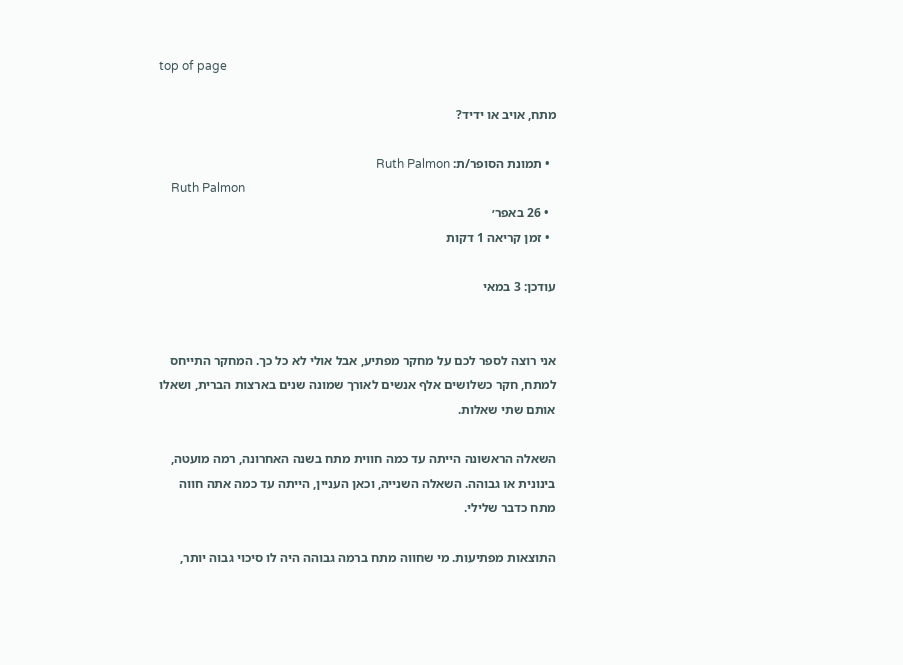top of page

מתח, אויב או ידיד?

  • תמונת הסופר/ת: Ruth Palmon
    Ruth Palmon
  • 26 באפר׳
  • זמן קריאה 1 דקות

עודכן: 3 במאי


אני רוצה לספר לכם על מחקר מפתיע, אבל אולי לא כל כך. המחקר התייחס למתח, חקר כשלושים אלף אנשים לאורך שמונה שנים בארצות הברית, ושאלו אותם שתי שאלות.

השאלה הראשונה הייתה עד כמה חווית מתח בשנה האחרונה, רמה מועטה, בינונית או גבוהה. השאלה השנייה, וכאן העניין, הייתה עד כמה אתה חווה מתח כדבר שלילי.

התוצאות מפתיעות. מי שחווה מתח ברמה גבוהה היה לו סיכוי גבוה יותר,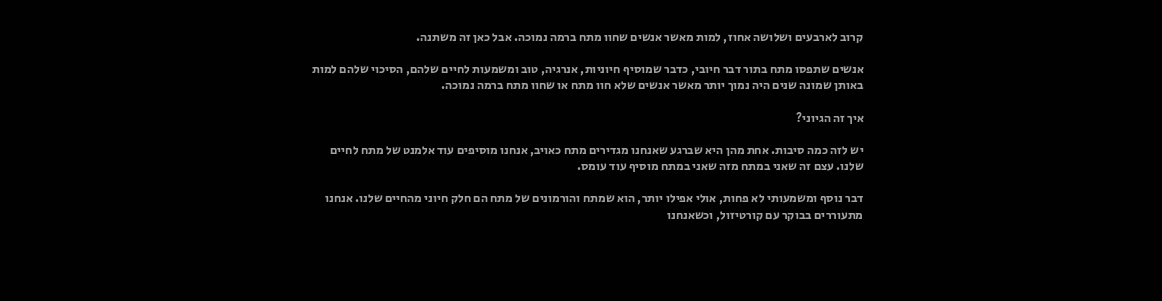קרוב לארבעים ושלושה אחוז, למות מאשר אנשים שחוו מתח ברמה נמוכה. אבל כאן זה משתנה.

אנשים שתפסו מתח בתור דבר חיובי, כדבר שמוסיף חיוניות, אנרגיה, טוב ומשמעות לחיים שלהם, הסיכוי שלהם למות באותן שמונה שנים היה נמוך יותר מאשר אנשים שלא חוו מתח או שחוו מתח ברמה נמוכה.

איך זה הגיוני?

יש לזה כמה סיבות. אחת מהן היא שברגע שאנחנו מגדירים מתח כאויב, אנחנו מוסיפים עוד אלמנט של מתח לחיים שלנו. עצם זה שאני במתח מזה שאני במתח מוסיף עוד עומס.

דבר נוסף ומשמעותי לא פחות, אולי אפילו יותר, הוא שמתח והורמונים של מתח הם חלק חיוני מהחיים שלנו. אנחנו מתעוררים בבוקר עם קורטיזול, וכשאנחנו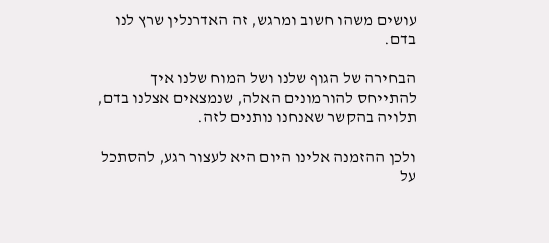עושים משהו חשוב ומרגש, זה האדרנלין שרץ לנו בדם.

הבחירה של הגוף שלנו ושל המוח שלנו איך להתייחס להורמונים האלה, שנמצאים אצלנו בדם, תלויה בהקשר שאנחנו נותנים לזה.

ולכן ההזמנה אלינו היום היא לעצור רגע, להסתכל על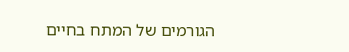הגורמים של המתח בחיים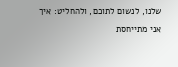שלנו, לנשום לתוכם, ולהחליט: איך אני מתייחסת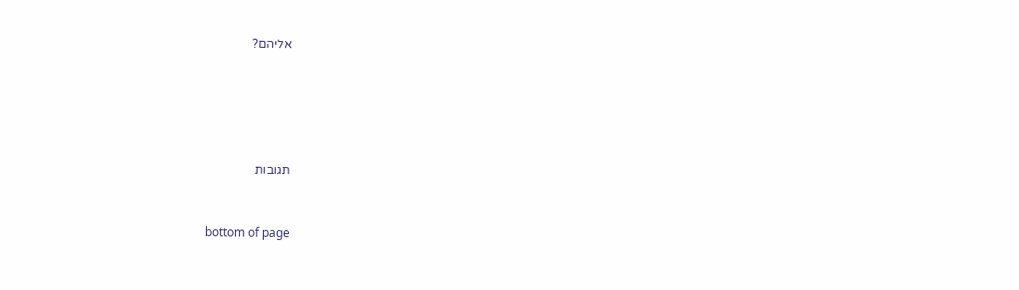אליהם?





תגובות


bottom of page